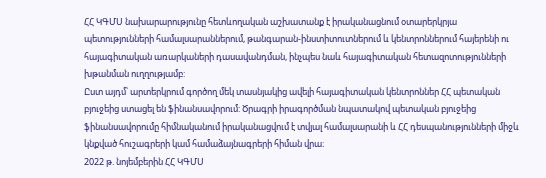ՀՀ ԿԳՄՍ նախարարությունը հետևողական աշխատանք է իրականացնում օտարերկրյա պետությունների համալսարաններում, թանգարան-ինստիտուտներում և կենտրոններում հայերենի ու հայագիտական առարկաների դասավանդման, ինչպես նաև հայագիտական հետազոտությունների խթանման ուղղությամբ:
Ըստ այդմ՝ արտերկրում գործող մեկ տասնյակից ավելի հայագիտական կենտրոններ ՀՀ պետական բյուջեից ստացել են ֆինանսավորում: Ծրագրի իրագործման նպատակով պետական բյուջեից ֆինանսավորումը հիմնականում իրականացվում է տվյալ համալսարանի և ՀՀ դեսպանությունների միջև կնքված հուշագրերի կամ համաձայնագրերի հիման վրա։
2022 թ. նոյեմբերին ՀՀ ԿԳՄՍ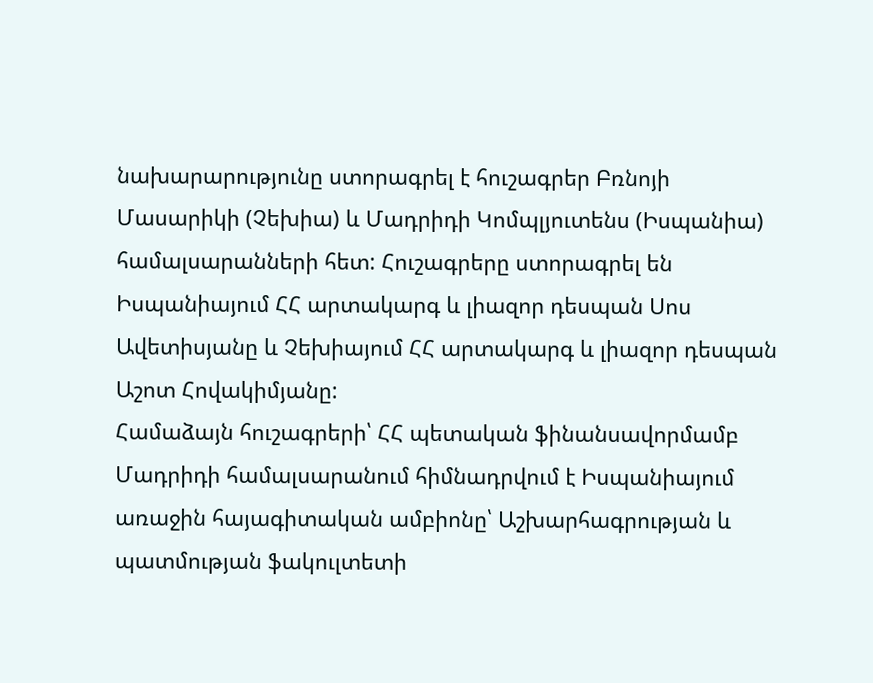նախարարությունը ստորագրել է հուշագրեր Բռնոյի Մասարիկի (Չեխիա) և Մադրիդի Կոմպլյուտենս (Իսպանիա) համալսարանների հետ: Հուշագրերը ստորագրել են Իսպանիայում ՀՀ արտակարգ և լիազոր դեսպան Սոս Ավետիսյանը և Չեխիայում ՀՀ արտակարգ և լիազոր դեսպան Աշոտ Հովակիմյանը:
Համաձայն հուշագրերի՝ ՀՀ պետական ֆինանսավորմամբ Մադրիդի համալսարանում հիմնադրվում է Իսպանիայում առաջին հայագիտական ամբիոնը՝ Աշխարհագրության և պատմության ֆակուլտետի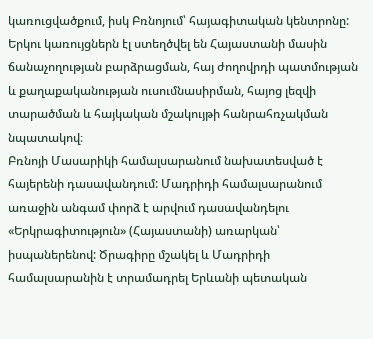կառուցվածքում, իսկ Բռնոյում՝ հայագիտական կենտրոնը: Երկու կառույցներն էլ ստեղծվել են Հայաստանի մասին ճանաչողության բարձրացման, հայ ժողովրդի պատմության և քաղաքականության ուսումնասիրման, հայոց լեզվի տարածման և հայկական մշակույթի հանրահռչակման նպատակով։
Բռնոյի Մասարիկի համալսարանում նախատեսված է հայերենի դասավանդում: Մադրիդի համալսարանում առաջին անգամ փորձ է արվում դասավանդելու «Երկրագիտություն» (Հայաստանի) առարկան՝ իսպաներենով: Ծրագիրը մշակել և Մադրիդի համալսարանին է տրամադրել Երևանի պետական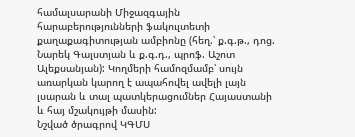համալսարանի Միջազգային հարաբերությունների ֆակուլտետի քաղաքագիտության ամբիոնը (հեղ.՝ ք.գ.թ., դոց. Նարեկ Գալստյան և ք.գ.դ., պրոֆ. Աշոտ Ալեքսանյան): Կողմերի համոզմամբ՝ սույն առարկան կարող է ապահովել ավելի լայն լսարան և տալ պատկերացումներ Հայաստանի և հայ մշակույթի մասին:
Նշված ծրագրով ԿԳՄՍ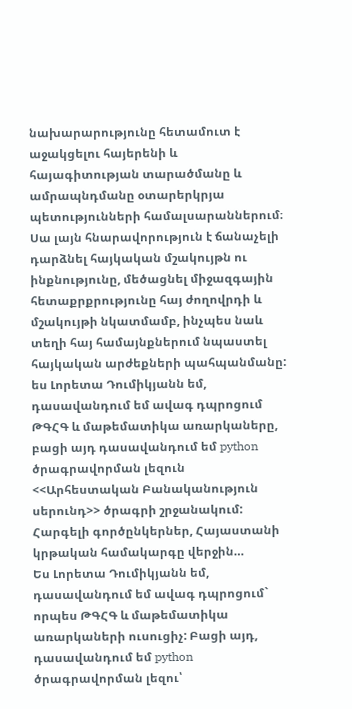նախարարությունը հետամուտ է աջակցելու հայերենի և հայագիտության տարածմանը և ամրապնդմանը օտարերկրյա պետությունների համալսարաններում։ Սա լայն հնարավորություն է ճանաչելի դարձնել հայկական մշակույթն ու ինքնությունը, մեծացնել միջազգային հետաքրքրությունը հայ ժողովրդի և մշակույթի նկատմամբ, ինչպես նաև տեղի հայ համայնքներում նպաստել հայկական արժեքների պահպանմանը:
ես Լորետա Դումիկյանն եմ, դասավանդում եմ ավագ դպրոցում ԹԳՀԳ և մաթեմատիկա առարկաները, բացի այդ դասավանդում եմ python ծրագրավորման լեզուն <<Արհեստական Բանականություն սերունդ>> ծրագրի շրջանակում: Հարգելի գործընկերներ, Հայաստանի կրթական համակարգը վերջին…
Ես Լորետա Դումիկյանն եմ, դասավանդում եմ ավագ դպրոցում` որպես ԹԳՀԳ և մաթեմատիկա առարկաների ուսուցիչ: Բացի այդ, դասավանդում եմ python ծրագրավորման լեզու՝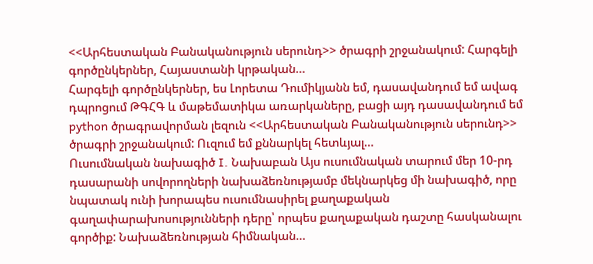<<Արհեստական Բանականություն սերունդ>> ծրագրի շրջանակում: Հարգելի գործընկերներ, Հայաստանի կրթական…
Հարգելի գործընկերներ, ես Լորետա Դումիկյանն եմ, դասավանդում եմ ավագ դպրոցում ԹԳՀԳ և մաթեմատիկա առարկաները, բացի այդ դասավանդում եմ python ծրագրավորման լեզուն <<Արհեստական Բանականություն սերունդ>> ծրագրի շրջանակում: Ուզում եմ քննարկել հետևյալ…
Ուսումնական նախագիծ I. Նախաբան Այս ուսումնական տարում մեր 10-րդ դասարանի սովորողների նախաձեռնությամբ մեկնարկեց մի նախագիծ, որը նպատակ ունի խորապես ուսումնասիրել քաղաքական գաղափարախոսությունների դերը՝ որպես քաղաքական դաշտը հասկանալու գործիք: Նախաձեռնության հիմնական…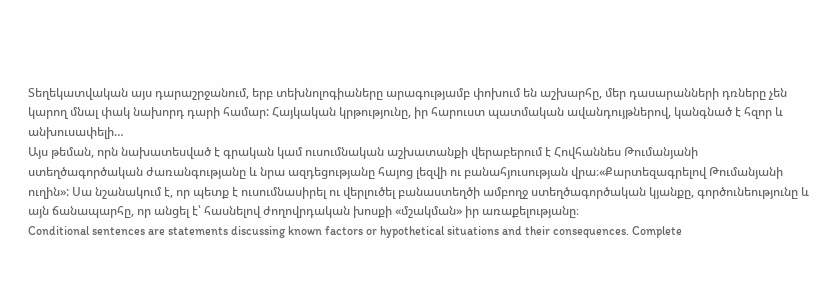Տեղեկատվական այս դարաշրջանում, երբ տեխնոլոգիաները արագությամբ փոխում են աշխարհը, մեր դասարանների դռները չեն կարող մնալ փակ նախորդ դարի համար: Հայկական կրթությունը, իր հարուստ պատմական ավանդույթներով, կանգնած է հզոր և անխուսափելի…
Այս թեման, որն նախատեսված է գրական կամ ուսումնական աշխատանքի վերաբերում է Հովհաննես Թումանյանի ստեղծագործական ժառանգությանը և նրա ազդեցությանը հայոց լեզվի ու բանահյուսության վրա։«Քարտեզագրելով Թումանյանի ուղին»: Սա նշանակում է, որ պետք է ուսումնասիրել ու վերլուծել բանաստեղծի ամբողջ ստեղծագործական կյանքը, գործունեությունը և այն ճանապարհը, որ անցել է՝ հասնելով ժողովրդական խոսքի «մշակման» իր առաքելությանը։
Conditional sentences are statements discussing known factors or hypothetical situations and their consequences. Complete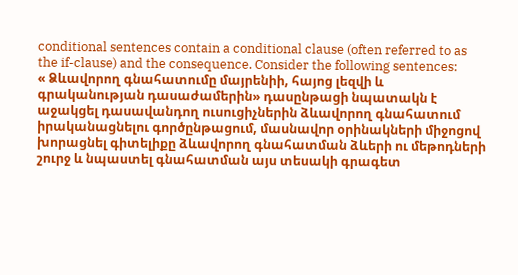conditional sentences contain a conditional clause (often referred to as the if-clause) and the consequence. Consider the following sentences:
« Ձևավորող գնահատումը մայրենիի, հայոց լեզվի և գրականության դասաժամերին» դասընթացի նպատակն է աջակցել դասավանդող ուսուցիչներին ձևավորող գնահատում իրականացնելու գործընթացում, մասնավոր օրինակների միջոցով խորացնել գիտելիքը ձևավորող գնահատման ձևերի ու մեթոդների շուրջ և նպաստել գնահատման այս տեսակի գրագետ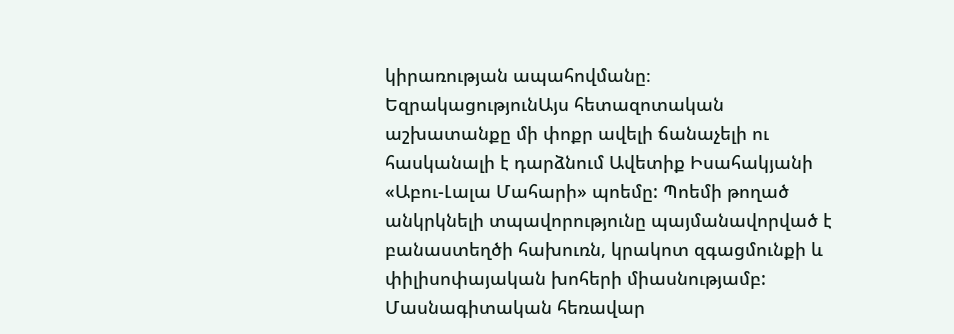կիրառության ապահովմանը։
ԵզրակացությունԱյս հետազոտական աշխատանքը մի փոքր ավելի ճանաչելի ու հասկանալի է դարձնում Ավետիք Իսահակյանի «Աբու-Լալա Մահարի» պոեմը: Պոեմի թողած անկրկնելի տպավորությունը պայմանավորված է բանաստեղծի հախուռն, կրակոտ զգացմունքի և փիլիսոփայական խոհերի միասնությամբ:
Մասնագիտական հեռավար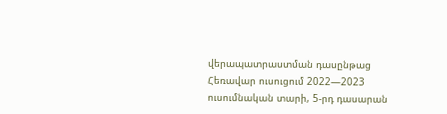վերապատրաստման դասընթաց
Հեռավար ուսուցում 2022—2023 ուսումնական տարի, 5-րդ դասարան